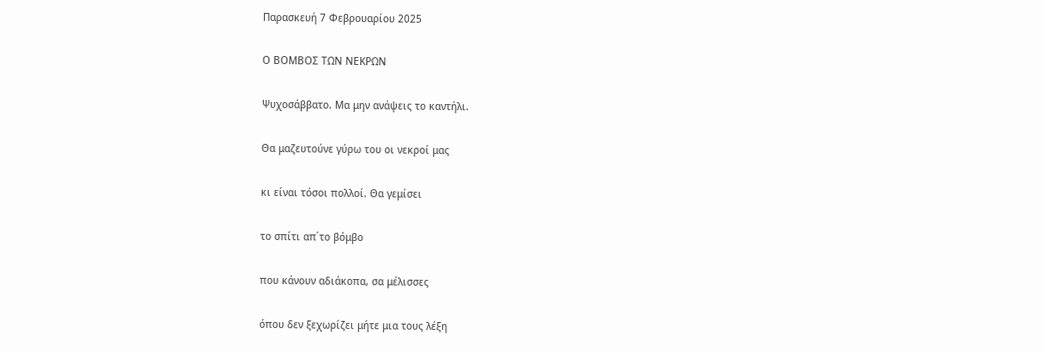Παρασκευή 7 Φεβρουαρίου 2025

Ο ΒΟΜΒΟΣ ΤΩΝ ΝΕΚΡΩΝ

Ψυχοσάββατο. Μα μην ανάψεις το καντήλι.

Θα μαζευτούνε γύρω του οι νεκροί μας

κι είναι τόσοι πολλοί. Θα γεμίσει

το σπίτι απ΄το βόμβο

που κάνουν αδιάκοπα, σα μέλισσες

όπου δεν ξεχωρίζει μήτε μια τους λέξη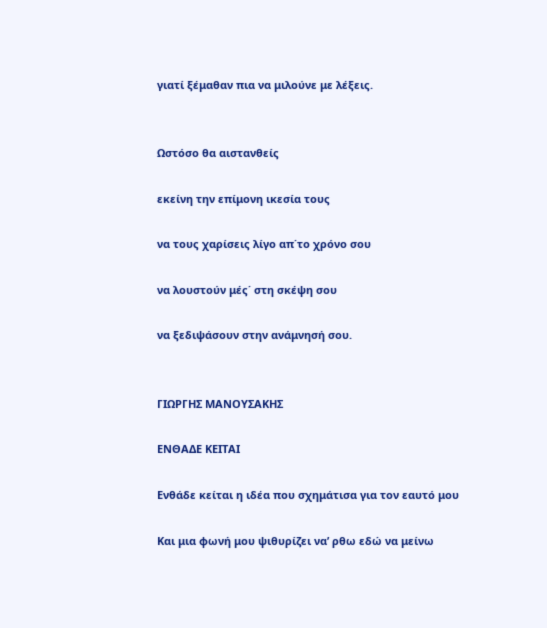γιατί ξέμαθαν πια να μιλούνε με λέξεις.


Ωστόσο θα αιστανθείς

εκείνη την επίμονη ικεσία τους

να τους χαρίσεις λίγο απ΄το χρόνο σου

να λουστούν μές΄ στη σκέψη σου

να ξεδιψάσουν στην ανάμνησή σου.


ΓΙΩΡΓΗΣ ΜΑΝΟΥΣΑΚΗΣ

ΕΝΘΑΔΕ ΚΕΙΤΑΙ

Ενθάδε κείται η ιδέα που σχημάτισα για τον εαυτό μου

Και μια φωνή μου ψιθυρίζει να’ ρθω εδώ να μείνω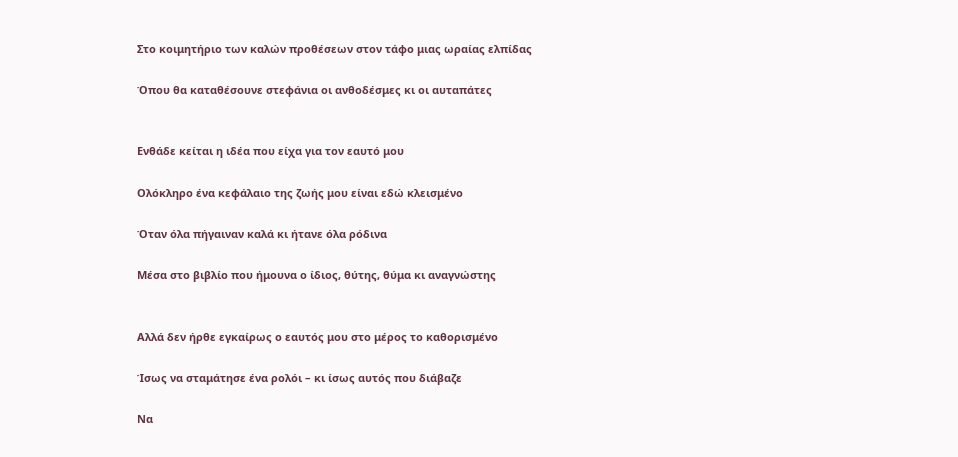Στο κοιμητήριο των καλών προθέσεων στον τάφο μιας ωραίας ελπίδας

Όπου θα καταθέσουνε στεφάνια οι ανθοδέσμες κι οι αυταπάτες


Ενθάδε κείται η ιδέα που είχα για τον εαυτό μου

Ολόκληρο ένα κεφάλαιο της ζωής μου είναι εδώ κλεισμένο

Όταν όλα πήγαιναν καλά κι ήτανε όλα ρόδινα

Μέσα στο βιβλίο που ήμουνα ο ίδιος, θύτης, θύμα κι αναγνώστης


Αλλά δεν ήρθε εγκαίρως ο εαυτός μου στο μέρος το καθορισμένο

Ίσως να σταμάτησε ένα ρολόι – κι ίσως αυτός που διάβαζε

Να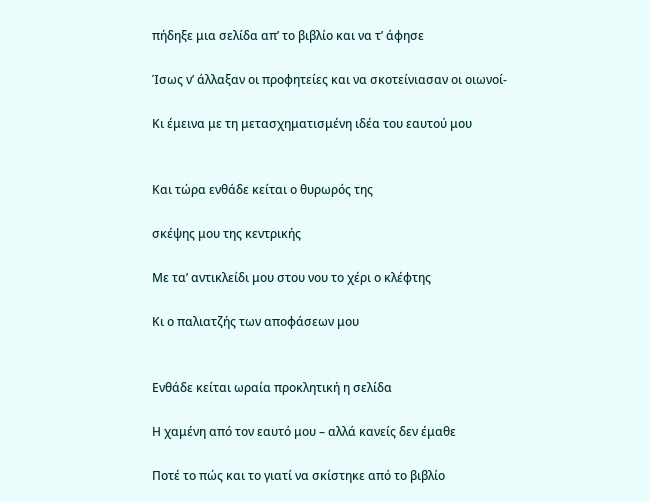πήδηξε μια σελίδα απ’ το βιβλίο και να τ’ άφησε

Ίσως ν’ άλλαξαν οι προφητείες και να σκοτείνιασαν οι οιωνοί-

Κι έμεινα με τη μετασχηματισμένη ιδέα του εαυτού μου


Και τώρα ενθάδε κείται ο θυρωρός της

σκέψης μου της κεντρικής

Με τα’ αντικλείδι μου στου νου το χέρι ο κλέφτης

Κι ο παλιατζής των αποφάσεων μου


Ενθάδε κείται ωραία προκλητική η σελίδα

Η χαμένη από τον εαυτό μου – αλλά κανείς δεν έμαθε

Ποτέ το πώς και το γιατί να σκίστηκε από το βιβλίο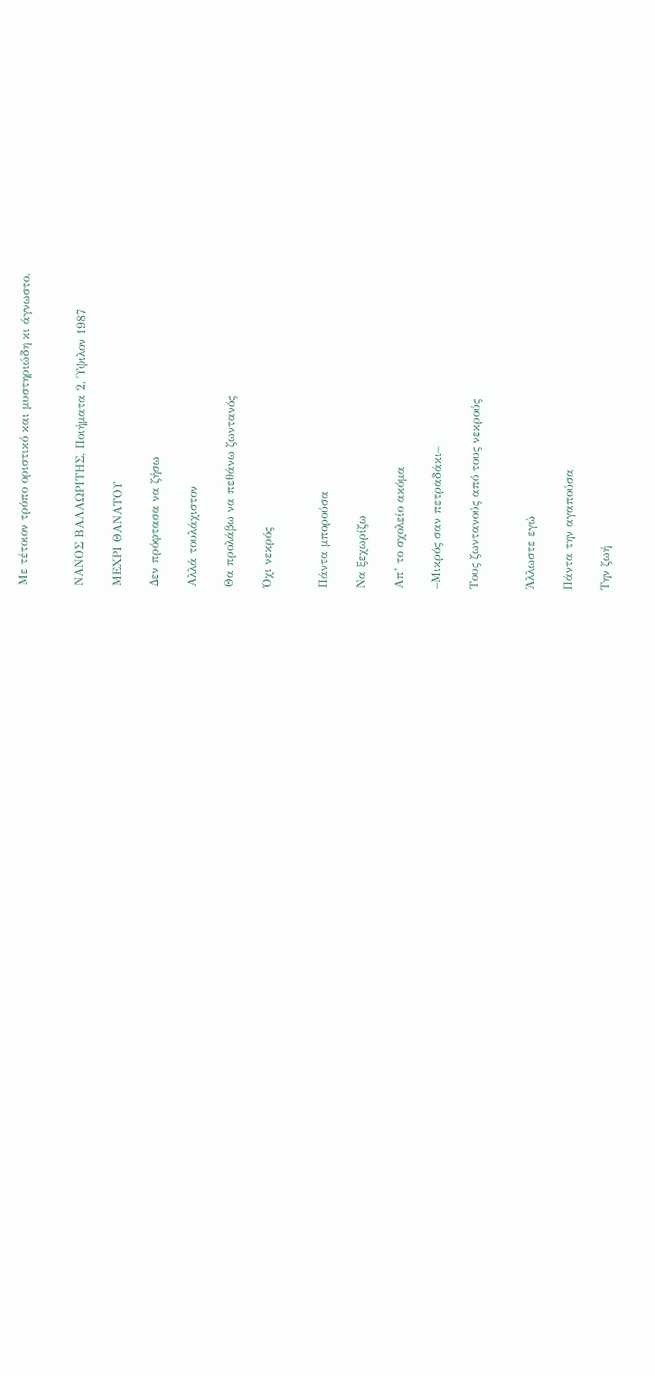Με τέτοιον τρόπο οριστικό και μυστηριώδη κι άγνωστο.


ΝΑΝΟΣ ΒΑΛΑΩΡΙΤΗΣ, Ποιήματα 2, Ύψιλον 1987

ΜΕΧΡΙ ΘΑΝΑΤΟΥ

Δεν πρόφτασα να ζήσω

Αλλά τουλάχιστον

Θα προλάβω να πεθάνω ζωντανός

Όχι νεκρός


Πάντα μπορούσα

Να ξεχωρίζω

Απ’ το σχολείο ακόμα

–Μικρός σαν πετραδάκι–

Τους ζωντανούς από τους νεκρούς


Άλλωστε εγώ

Πάντα την αγαπούσα

Την ζωή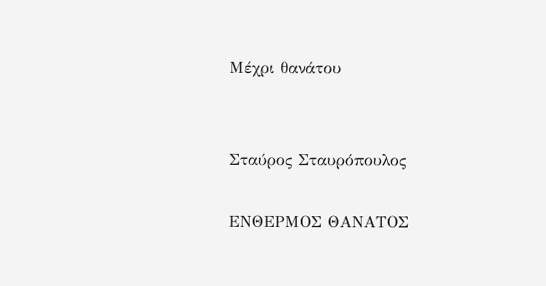Μέχρι θανάτου


Σταύρος Σταυρόπουλος

ΕΝΘΕΡΜΟΣ ΘΑΝΑΤΟΣ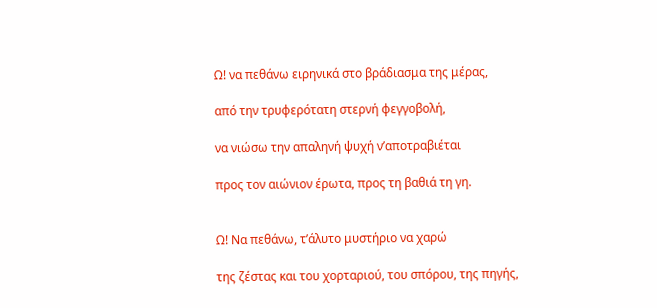Ω! να πεθάνω ειρηνικά στο βράδιασμα της μέρας,

από την τρυφερότατη στερνή φεγγοβολή,

να νιώσω την απαληνή ψυχή ν’αποτραβιέται

προς τον αιώνιον έρωτα, προς τη βαθιά τη γη.


Ω! Να πεθάνω, τ’άλυτο μυστήριο να χαρώ

της ζέστας και του χορταριού, του σπόρου, της πηγής,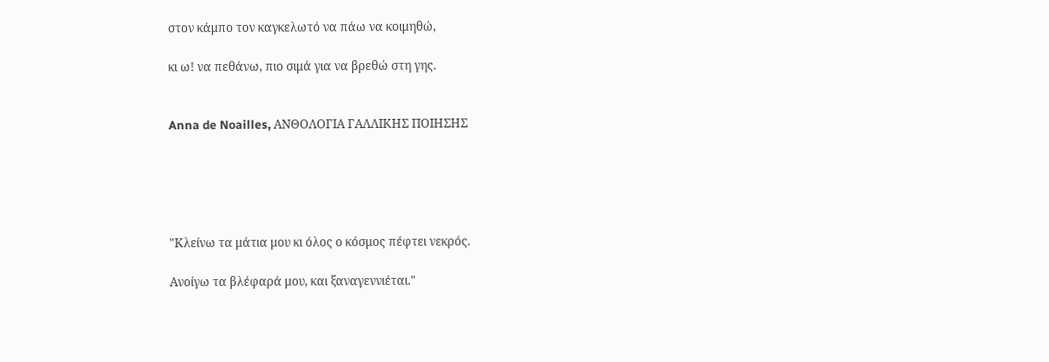στον κάμπο τον καγκελωτό να πάω να κοιμηθώ,

κι ω! να πεθάνω, πιο σιμά για να βρεθώ στη γης.


Anna de Noailles, ΑΝΘΟΛΟΓΙΑ ΓΑΛΛΙΚΗΣ ΠΟΙΗΣΗΣ





"Κλείνω τα μάτια μου κι όλος ο κόσμος πέφτει νεκρός.

Ανοίγω τα βλέφαρά μου, και ξαναγεννιέται."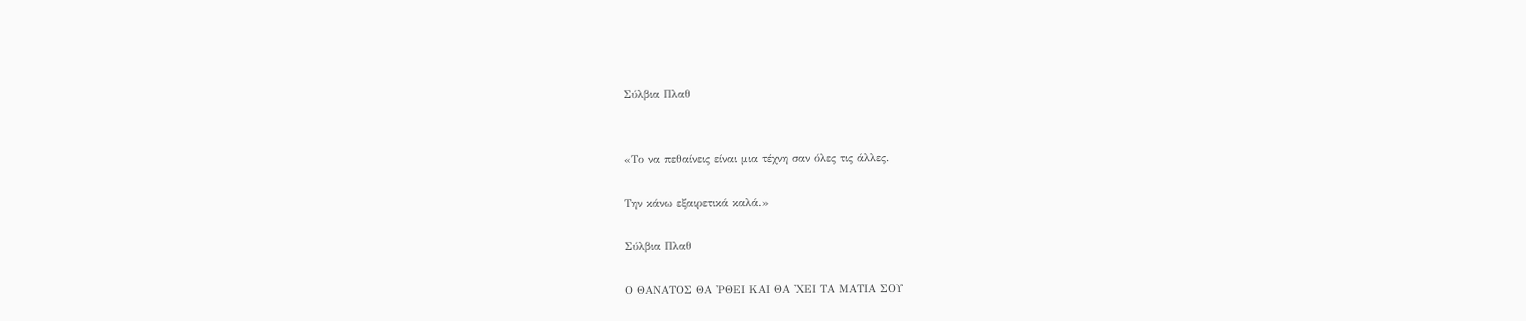Σύλβια Πλαθ


«Το να πεθαίνεις είναι μια τέχνη σαν όλες τις άλλες.

Την κάνω εξαιρετικά καλά.»

Σύλβια Πλαθ

Ο ΘΑΝΑΤΟΣ ΘΑ 'ΡΘΕΙ ΚΑΙ ΘΑ 'ΧΕΙ ΤΑ ΜΑΤΙΑ ΣΟΥ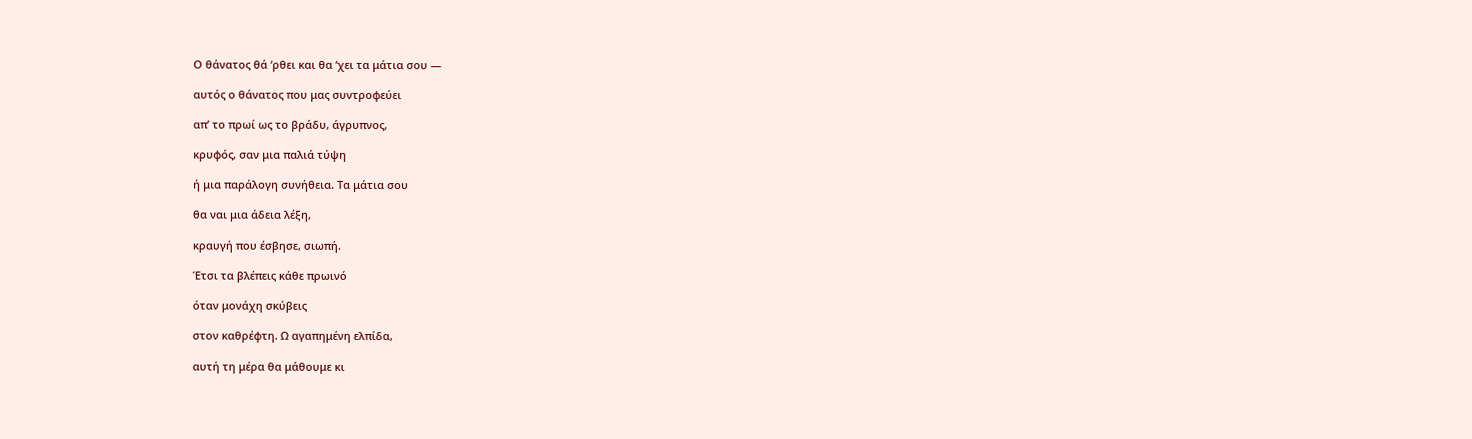Ο θάνατος θά ‘ρθει και θα ‘χει τα μάτια σου —

αυτός ο θάνατος που μας συντροφεύει

απ’ το πρωί ως το βράδυ, άγρυπνος,

κρυφός, σαν μια παλιά τύψη

ή μια παράλογη συνήθεια. Τα μάτια σου

θα ναι μια άδεια λέξη,

κραυγή που έσβησε, σιωπή.

Έτσι τα βλέπεις κάθε πρωινό

όταν μονάχη σκύβεις

στον καθρέφτη. Ω αγαπημένη ελπίδα,

αυτή τη μέρα θα μάθουμε κι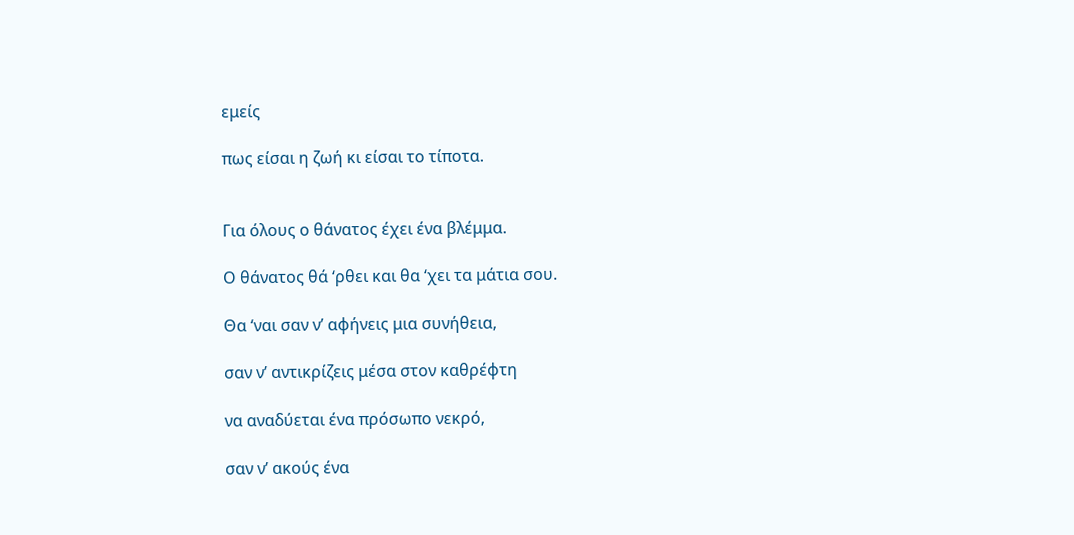εμείς

πως είσαι η ζωή κι είσαι το τίποτα.


Για όλους ο θάνατος έχει ένα βλέμμα.

Ο θάνατος θά ‘ρθει και θα ‘χει τα μάτια σου.

Θα ‘ναι σαν ν’ αφήνεις μια συνήθεια,

σαν ν’ αντικρίζεις μέσα στον καθρέφτη

να αναδύεται ένα πρόσωπο νεκρό,

σαν ν’ ακούς ένα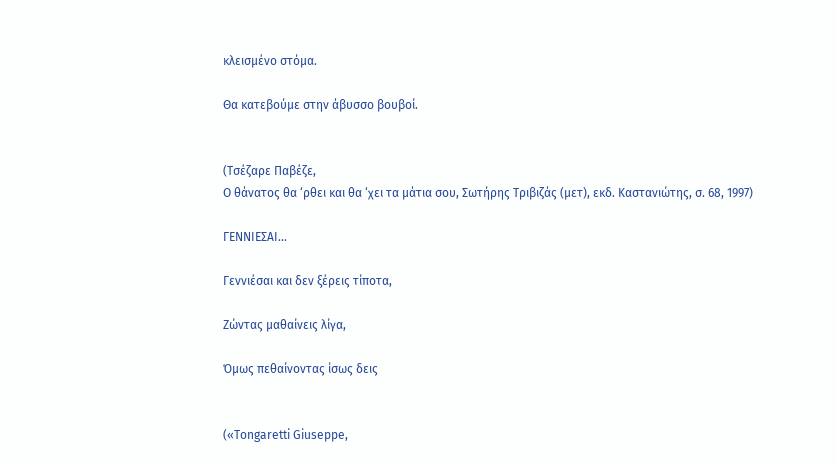κλεισμένο στόμα.

Θα κατεβούμε στην άβυσσο βουβοί.


(Τσέζαρε Παβέζε,
O θάνατος θα ‘ρθει και θα ‘χει τα μάτια σου, Σωτήρης Τριβιζάς (μετ), εκδ. Καστανιώτης, σ. 68, 1997)

ΓΕΝΝΙΕΣΑΙ...

Γεννιέσαι και δεν ξέρεις τίποτα,

Ζώντας μαθαίνεις λίγα,

Όμως πεθαίνοντας ίσως δεις


(«Τοngaretti Giuseppe,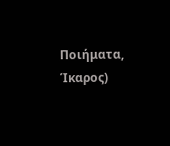Ποιήματα, Ίκαρος)